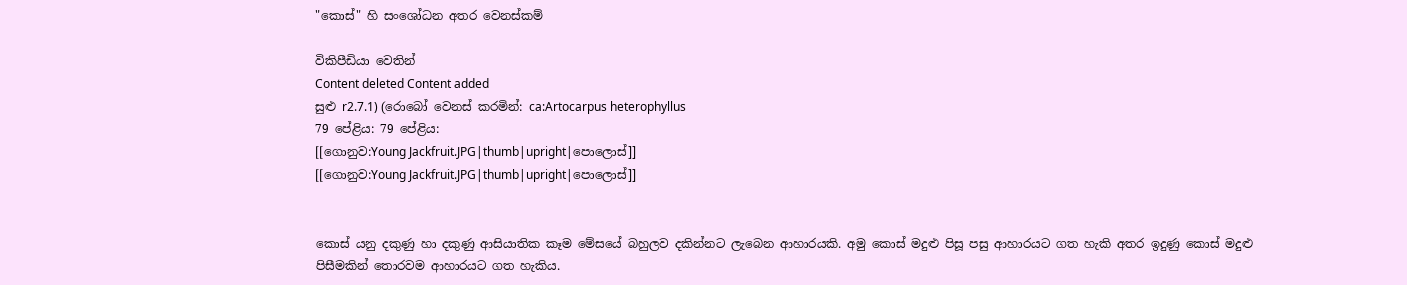"කොස්" හි සංශෝධන අතර වෙනස්කම්

විකිපීඩියා වෙතින්
Content deleted Content added
සුළු r2.7.1) (රොබෝ වෙනස් කරමින්: ca:Artocarpus heterophyllus
79 පේළිය: 79 පේළිය:
[[ගොනුව:Young Jackfruit.JPG|thumb|upright|පොලොස්]]
[[ගොනුව:Young Jackfruit.JPG|thumb|upright|පොලොස්]]


කොස් යනු දකුණු හා දකුණු ආසියාතික කෑම මේසයේ බහුලව දකින්නට ලැබෙන ආහාරයකි. අමු කොස් මදුළු පිසූ පසු ආහාරයට ගත හැකි අතර ඉදුණු කොස් මදුළු පිසීමකින් තොරවම ආහාරයට ගත හැකිය.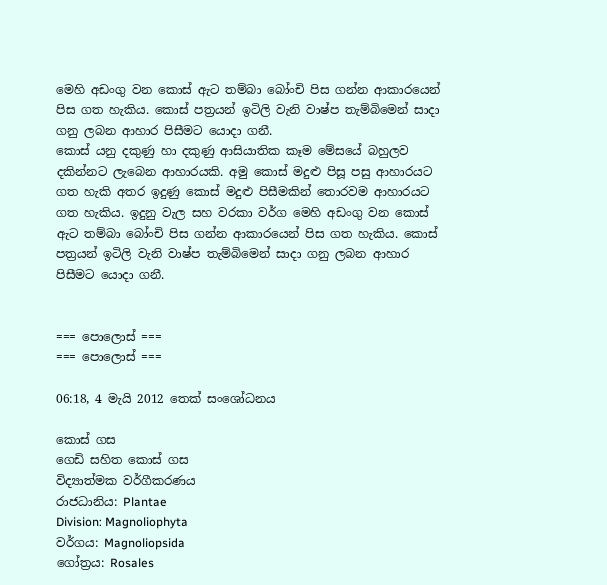මෙහි අඩංගු වන කොස් ඇට තම්බා බෝංචි පිස ගන්න ආකාරයෙන් පිස ගත හැකිය. කොස් පත්‍රයන් ඉටිලි වැනි වාෂ්ප තැම්බිමෙන් සාදා ගනු ලබන ආහාර පිසීමට යොදා ගනී.
කොස් යනු දකුණු හා දකුණු ආසියාතික කෑම මේසයේ බහුලව දකින්නට ලැබෙන ආහාරයකි. අමු කොස් මදුළු පිසූ පසු ආහාරයට ගත හැකි අතර ඉදුණු කොස් මදුළු පිසීමකින් තොරවම ආහාරයට ගත හැකිය. ඉදුනු වැල සහ වරකා වර්ග මෙහි අඩංගු වන කොස් ඇට තම්බා බෝංචි පිස ගන්න ආකාරයෙන් පිස ගත හැකිය. කොස් පත්‍රයන් ඉටිලි වැනි වාෂ්ප තැම්බිමෙන් සාදා ගනු ලබන ආහාර පිසීමට යොදා ගනී.


=== පොලොස් ===
=== පොලොස් ===

06:18, 4 මැයි 2012 තෙක් සංශෝධනය

කොස් ගස
ගෙඩි සහිත කොස් ගස
විද්‍යාත්මක වර්ගීකරණය
රාජධානිය: Plantae
Division: Magnoliophyta
වර්ගය: Magnoliopsida
ගෝත්‍රය: Rosales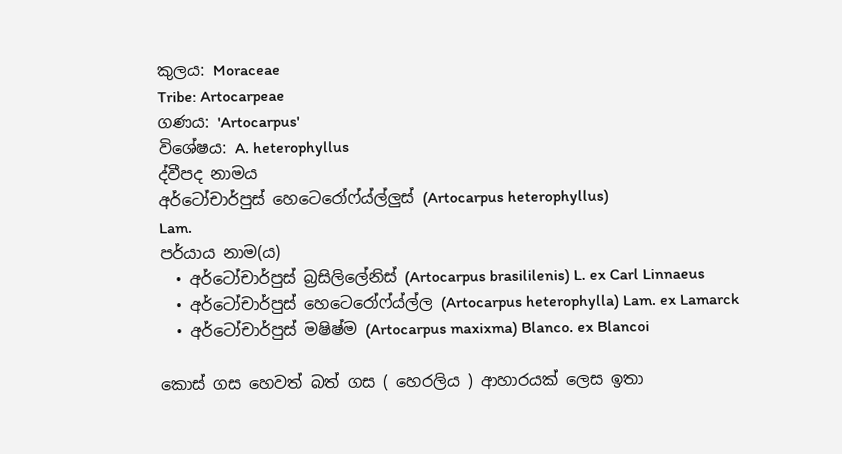කුලය: Moraceae
Tribe: Artocarpeae
ගණය: 'Artocarpus'
විශේෂය: A. heterophyllus
ද්වීපද නාමය
අර්ටෝචාර්පුස් හෙටෙරෝෆ්ය්ල්ලුස් (Artocarpus heterophyllus)
Lam.
පර්යාය නාම(ය)
  • අර්ටෝචාර්පුස් බ්‍රසිලිලේනිස් (Artocarpus brasililenis) L. ex Carl Linnaeus
  • අර්ටෝචාර්පුස් හෙටෙරෝෆ්ය්ල්ල (Artocarpus heterophylla) Lam. ex Lamarck
  • අර්ටෝචාර්පුස් මෂිෂ්ම (Artocarpus maxixma) Blanco. ex Blancoi

කොස් ගස හෙවත් බත් ගස ( හෙරලිය ) ආහාරයක් ලෙස ඉතා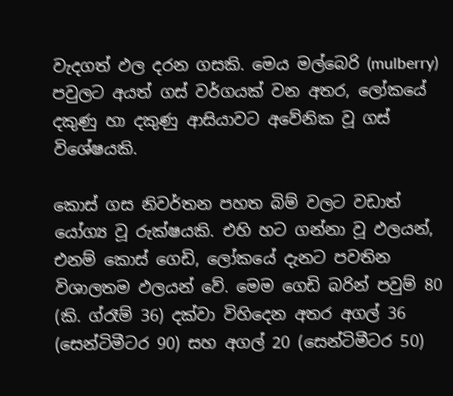වැදගත් ඵල දරන ගසකි. මෙය මල්බෙරි (mulberry) පවුලට අයත් ගස් වර්ගයක් වන අතර, ලෝකයේ දකුණු හා දකුණු ආසියාවට අවේනික වූ ගස් විශේෂයකි.

කොස් ගස නිවර්තන පහත බිම් වලට වඩාත් යෝග්‍ය වූ රුක්ෂයකි. එහි හට ගන්නා වූ ඵලයන්, එනම් කොස් ගෙඩි, ලෝකයේ දැනට පවතින විශාලතම ඵලයන් වේ. මෙම ගෙඩි බරින් පවුම් 80 (කි. ග්රෑම් 36) දක්වා විහිදෙන අතර අගල් 36 (සෙන්ටිමීටර 90) සහ අගල් 20 (සෙන්ටිමීටර 50)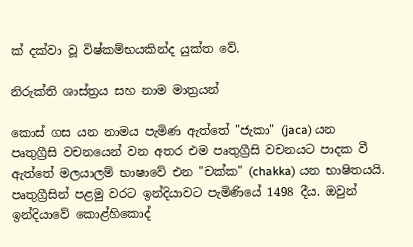ක් දක්වා වූ විෂ්කම්භයකින්ද යුක්ත වේ.

නිරුක්ති ශාස්ත්‍රය සහ නාම මාත්‍රයන්

කොස් ගස යන නාමය පැමිණ ඇත්තේ "ජැකා" (jaca) යන පෘතුග්‍රීසි වචනයෙන් වන අතර එම පෘතුග්‍රීසි වචනයට පාදක වී ඇත්තේ මලයාලම් භාෂාවේ එන "චක්ක" (chakka) යන භාෂිතයයි. පෘතුග්‍රීසින් පළමු වරට ඉන්දියාවට පැමිණියේ 1498 දීය. ඔවුන් ඉන්දියාවේ කොළ්හිකොද්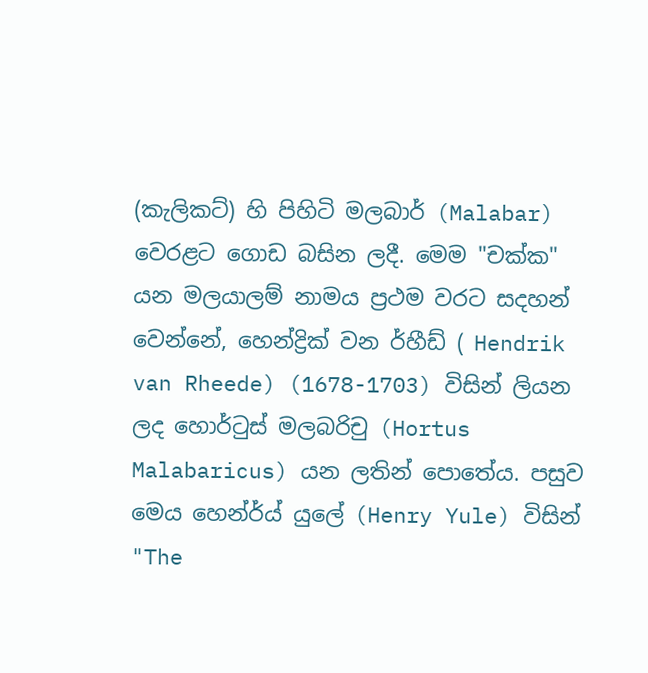(කැලිකට්) හි පිහිටි මලබාර් (Malabar) වෙරළට ගොඩ බසින ලදී. මෙම "චක්ක" යන මලයාලම් නාමය ප්‍රථම වරට සදහන් වෙන්නේ, හෙන්ද්‍රික් වන ර්හීඩ් ( Hendrik van Rheede) (1678-1703) විසින් ලියන ලද හොර්ටුස් මලබරිචු (Hortus Malabaricus) යන ලතින් පොතේය. පසුව මෙය හෙන්ර්ය් යුලේ (Henry Yule) විසින් "The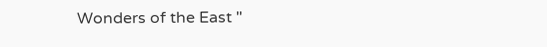Wonders of the East "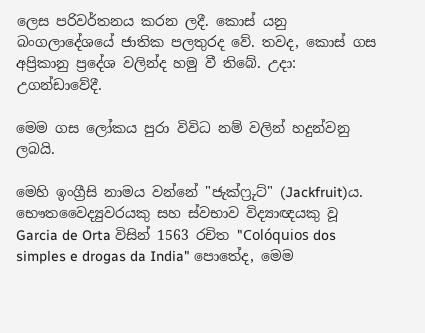ලෙස පරිවර්තනය කරන ලදී. කොස් යනු බංගලාදේශයේ ජාතික පලතුරද වේ. තවද, කොස් ගස අප්‍රිකානු ප්‍රදේශ වලින්ද හමු වී තිබේ. උදා: උගන්ඩාවේදී.

මෙම ගස ලෝකය පුරා විවිධ නම් වලින් හදුන්වනු ලබයි.

මෙහි ඉංග්‍රීසි නාමය වන්නේ "ජැක්ෆ්‍රුට්" (Jackfruit)ය. භෞතවෛද්‍යුවරයකු සහ ස්වභාව විද්‍යාඥයකු වූ Garcia de Orta විසින් 1563 රචිත "Colóquios dos simples e drogas da India" පොතේද, මෙම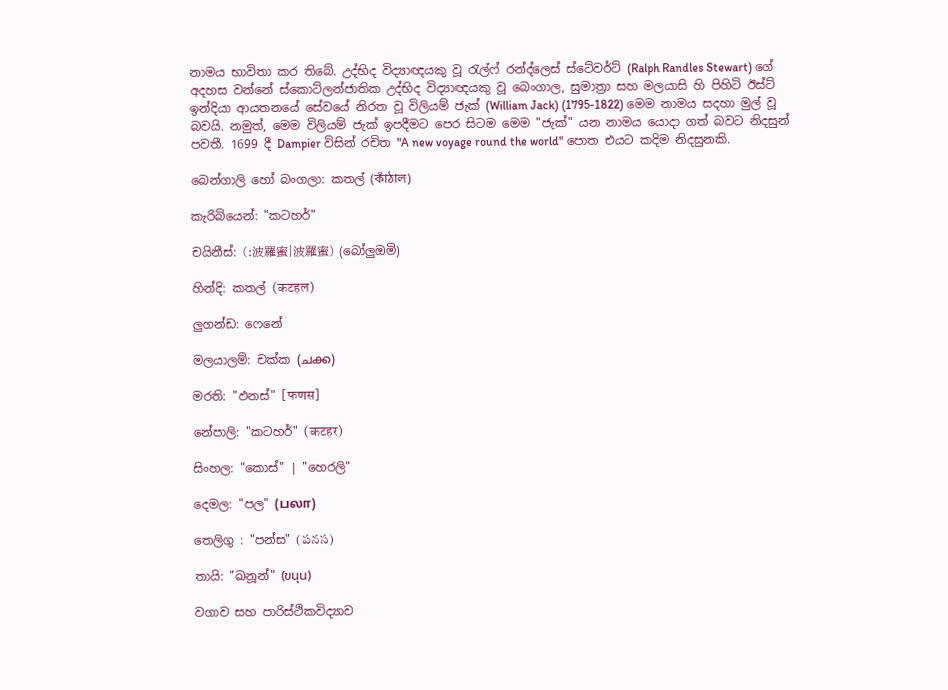නාමය භාවිතා කර තිබේ. උද්භිද විද්‍යාඥයකු වූ රැල්ෆ් රන්ද්ලෙස් ස්ටේවර්ට් (Ralph Randles Stewart) ගේ අදහස වන්නේ ස්කොට්ලන්ජාතික උද්භිද විද්‍යාඥයකු වූ බෙංගාල, සුමාත්‍රා සහ මලයාසි හි පිහිටි ඊස්ට් ඉන්දියා ආයතනයේ සේවයේ නිරත වූ විලියම් ජැක් (William Jack) (1795-1822) මෙම නාමය සදහා මුල් වූ බවයි. නමුත්, මෙම විලියම් ජැක් ඉපදීමට පෙර සිටම මෙම "ජැක්" යන නාමය යොදා ගත් බවට නිදසුන් පවතී. 1699 දී Dampier විසින් රචිත "A new voyage round the world" පොත එයට කදිම නිදසුනකි.

බෙන්ගාලි හෝ බංගලා: කතල් (কাঁঠাল)

කැරිබියෙන්: "කටහර්"

චයිනීස්: (:波羅蜜|波羅蜜) (බෝලුඔමි)

හින්දි: කතල් (कटहल)

ලුගන්ඩ: ෆෙනේ

මලයාලම්: චක්ක (ചക്ക)

මරති: "ඵනස්" [फणस]

නේපාලි: "කටහර්" (कटहर)

සිංහල: "කොස්" | "හෙරලි"

දෙමල: "පල" (பலா)

තෙලිගු : "පන්ස" (పనస)

තායි: "ඛනූන්" (ขนุน)

වගාව සහ පාරිස්ථිකවිද්‍යාව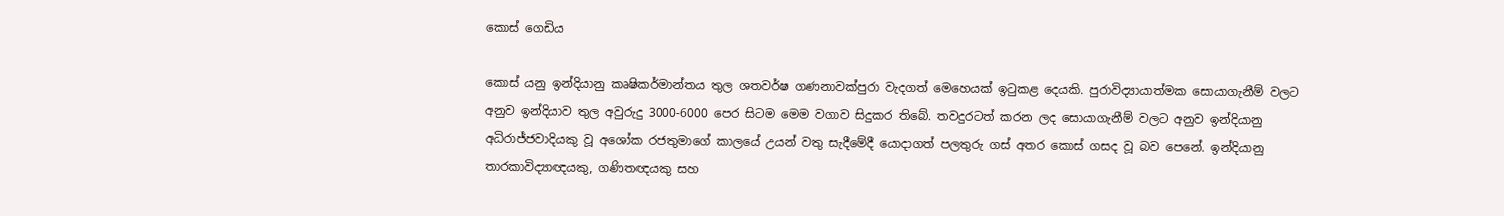කොස් ගෙඩිය

කොස් යනු ඉන්දියානු කෘෂිකර්මාන්තය තුල ශතවර්ෂ ගණනාවක්පුරා වැදගත් මෙහෙයක් ඉටුකළ දෙයකි. පුරාවිද්‍යායාත්මක සොයාගැනීම් වලට අනුව ඉන්දියාව තුල අවුරුදු 3000-6000 පෙර සිටම මෙම වගාව සිදුකර තිබේ. තවදුරටත් කරන ලද සොයාගැනීම් වලට අනුව ඉන්දියානු අධිරාජ්ජවාදියකු වූ අශෝක රජතුමාගේ කාලයේ උයන් වතු සැදීමේදී යොදාගත් පලතුරු ගස් අතර කොස් ගසද වූ බව පෙනේ. ඉන්දියානු තාරකාවිද්‍යාඥයකු, ගණිතඥයකු සහ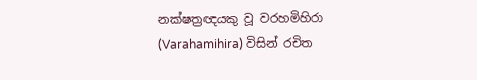නක්ෂත්‍රඥයකු වූ වරහමිහිරා (Varahamihira) විසින් රචිත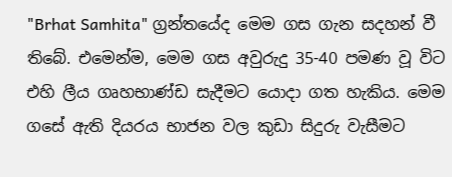"Brhat Samhita" ග්‍රන්තයේද මෙම ගස ගැන සදහන් වී තිබේ. එමෙන්ම, මෙම ගස අවුරුදු 35-40 පමණ වූ විට එහි ලීය ගෘහභාණ්ඩ සැදීමට යොදා ගත හැකිය. මෙම ගසේ ඇති දියරය භාජන වල කුඩා සිදුරු වැසීමට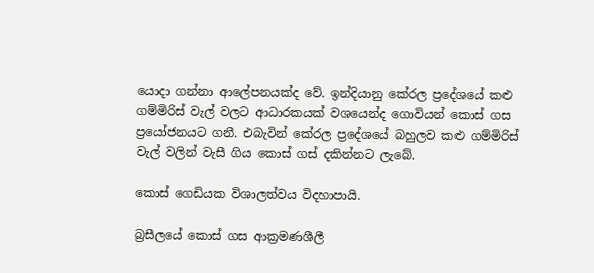යොදා ගන්නා ආලේපනයක්ද වේ. ඉන්දියානු කේරල ප්‍රදේශයේ කළු ගම්මිරිස් වැල් වලට ආධාරකයක් වශයෙන්ද ගොවියන් කොස් ගස ප්‍රයෝජනයට ගනී. එබැවින් කේරල ප්‍රදේශයේ බහුලව කළු ගම්මිරිස් වැල් වලින් වැසී ගිය කොස් ගස් දකින්නට ලැබේ.

කොස් ගෙඩියක විශාලත්වය විදහාපායි.

බ්‍රසීලයේ කොස් ගස ආක්‍රමණශීලී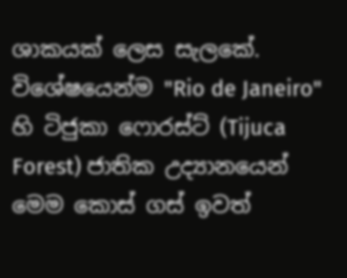ශාකයක් ලෙස සැලකේ. විශේෂයෙන්ම "Rio de Janeiro" හි ටිජුකා ෆොරස්ට් (Tijuca Forest) ජාතික උද්‍යානයෙන් මෙම කොස් ගස් ඉවත්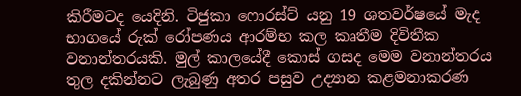කිරීමටද යෙදිනි. ටිජුකා ෆොරස්ට් යනු 19 ශතවර්ෂයේ මැද භාගයේ රුක් රෝපණය ආරම්භ කල කෘතීම දිවිතීක වනාන්තරයකි. මුල් කාලයේදී කොස් ගසද මෙම වනාන්තරය තුල දකින්නට ලැබුණු අතර පසුව උද්‍යාන කළමනාකරණ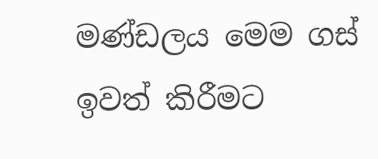මණ්ඩලය මෙම ගස් ඉවත් කිරීමට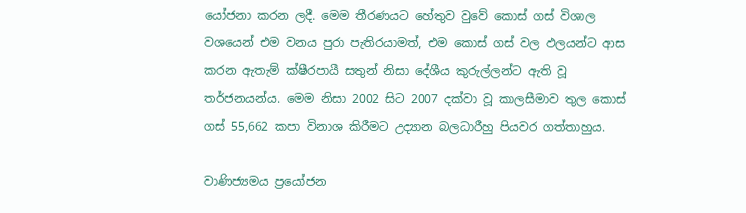යෝජනා කරන ලදී. මෙම තීරණයට හේතුව වුවේ කොස් ගස් විශාල වශයෙන් එම වනය පුරා පැතිරයාමත්, එම කොස් ගස් වල ඵලයන්ට ආස කරන ඇතැම් ක්ෂීරපායී සතුන් නිසා දේශීය කුරුල්ලන්ට ඇති වූ තර්ජනයන්ය. මෙම නිසා 2002 සිට 2007 දක්වා වූ කාලසීමාව තුල කොස් ගස් 55,662 කපා විනාශ කිරීමට උද්‍යාන බලධාරීහු පියවර ගත්තාහුය.

වාණිජ්‍යමය ප්‍රයෝජන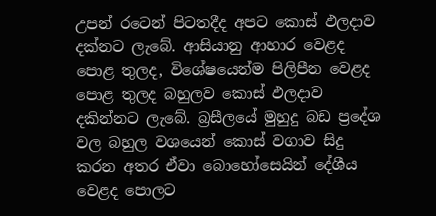උපන් රටෙන් පිටතදීද අපට කොස් ඵලදාව දක්නට ලැබේ. ආසියානු ආහාර වෙළද පොළ තුලද, විශේෂයෙන්ම පිලිපීන වෙළද පොළ තුලද බහුලව කොස් ඵලදාව දකින්නට ලැබේ. බ්‍රසීලයේ මුහුදු බඩ ප්‍රදේශ වල බහුල වශයෙන් කොස් වගාව සිදු කරන අතර ඒවා බොහෝසෙයින් දේශීය වෙළද පොලට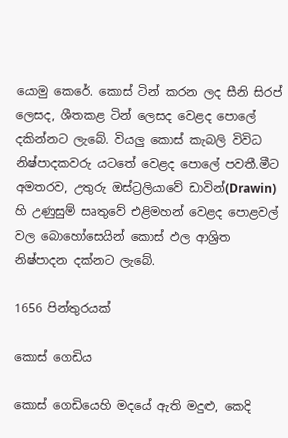යොමු කෙරේ. කොස් ටින් කරන ලද සීනි සිරප් ලෙසද, ශීතකළ ටින් ලෙසද වෙළද පොලේ දකින්නට ලැබේ. වියලු කොස් කැබලි විවිධ නිෂ්පාදකවරු යටතේ වෙළද පොලේ පවතී.මීට අමතරව, උතුරු ඔස්ට්‍රලියාවේ ඩාවින්(Drawin) හි උණුසුම් සෘතුවේ එළිමහන් වෙළද පොළවල් වල බොහෝසෙයින් කොස් ඵල ආශ්‍රිත නිෂ්පාදන දක්නට ලැබේ.

1656 පින්තුරයක්

කොස් ගෙඩිය

කොස් ගෙඩියෙහි මදයේ ඇති මදුළු, කෙදි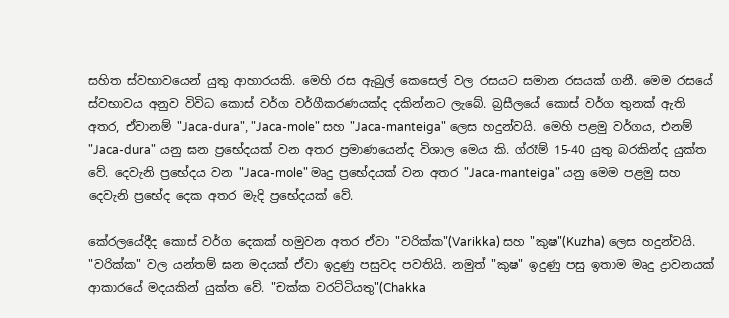සහිත ස්වභාවයෙන් යුතු ආහාරයකි. මෙහි රස ඇබුල් කෙසෙල් වල රසයට සමාන රසයක් ගනී. මෙම රසයේ ස්වභාවය අනුව විවිධ කොස් වර්ග වර්ගීකරණයක්ද දකින්නට ලැබේ. බ්‍රසීලයේ කොස් වර්ග තුනක් ඇති අතර, ඒවානම් "Jaca-dura", "Jaca-mole" සහ "Jaca-manteiga" ලෙස හදුන්වයි. මෙහි පළමු වර්ගය, එනම් "Jaca-dura" යනු ඝන ප්‍රභේදයක් වන අතර ප්‍රමාණයෙන්ද විශාල මෙය කි. ග්රෑම් 15-40 යුතු බරකින්ද යුක්ත වේ. දෙවැනි ප්‍රභේදය වන "Jaca-mole" මෘදු ප්‍රභේදයක් වන අතර "Jaca-manteiga" යනු මෙම පළමු සහ දෙවැනි ප්‍රභේද දෙක අතර මැදි ප්‍රභේදයක් වේ.

කේරලයේදීද කොස් වර්ග දෙකක් හමුවන අතර ඒවා "වරික්ක"(Varikka) සහ "කුෂ"(Kuzha) ලෙස හදුන්වයි. "වරික්ක" වල යන්තම් ඝන මදයක් ඒවා ඉදුණු පසුවද පවතියි. නමුත් "කුෂ" ඉදුණු පසු ඉතාම මෘදු ද්‍රාවනයක් ආකාරයේ මදයකින් යුක්ත වේ. "චක්ක වරට්ටියතු"(Chakka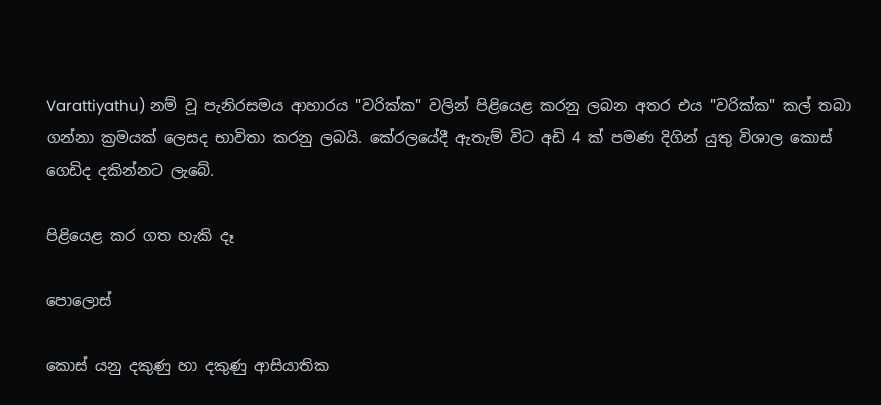Varattiyathu) නම් වූ පැනිරසමය ආහාරය "වරික්ක" වලින් පිළියෙළ කරනු ලබන අතර එය "වරික්ක" කල් තබා ගන්නා ක්‍රමයක් ලෙසද භාවිතා කරනු ලබයි. කේරලයේදී ඇතැම් විට අඩි 4 ක් පමණ දිගින් යුතු විශාල කොස් ගෙඩිද දකින්නට ලැබේ.

පිළියෙළ කර ගත හැකි දෑ

පොලොස්

කොස් යනු දකුණු හා දකුණු ආසියාතික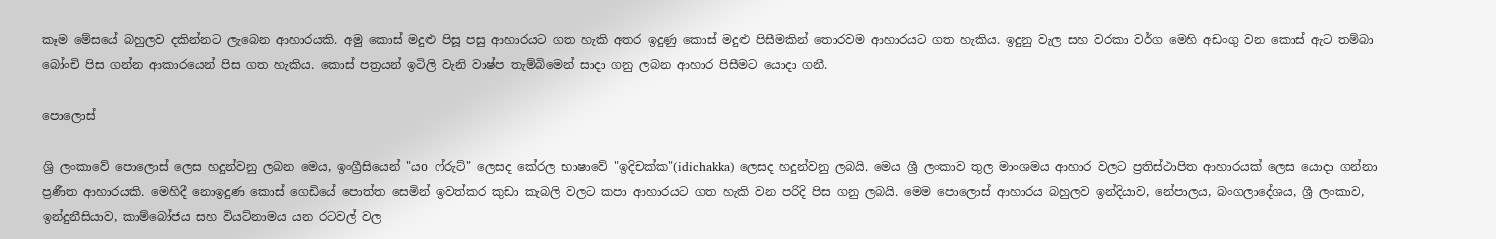කෑම මේසයේ බහුලව දකින්නට ලැබෙන ආහාරයකි. අමු කොස් මදුළු පිසූ පසු ආහාරයට ගත හැකි අතර ඉදුණු කොස් මදුළු පිසීමකින් තොරවම ආහාරයට ගත හැකිය. ඉදුනු වැල සහ වරකා වර්ග මෙහි අඩංගු වන කොස් ඇට තම්බා බෝංචි පිස ගන්න ආකාරයෙන් පිස ගත හැකිය. කොස් පත්‍රයන් ඉටිලි වැනි වාෂ්ප තැම්බිමෙන් සාදා ගනු ලබන ආහාර පිසීමට යොදා ගනී.

පොලොස්

ශ්‍රි ලංකාවේ පොලොස් ලෙස හදුන්වනු ලබන මෙය, ඉංග්‍රීසියෙන් "යo ෆ්රුට්" ලෙසද කේරල භාෂාවේ "ඉදිචක්ක"(idichakka) ලෙසද හදුන්වනු ලබයි. මෙය ශ්‍රී ලංකාව තුල මාංශමය ආහාර වලට ප්‍රතිස්ථාපිත ආහාරයක් ලෙස යොදා ගන්නා ප්‍රණීත ආහාරයකි. මෙහිදී නොඉදුණ කොස් ගෙඩියේ පොත්ත සෙමින් ඉවත්කර කුඩා කැබලි වලට කපා ආහාරයට ගත හැකි වන පරිදි පිස ගනු ලබයි. මෙම පොලොස් ආහාරය බහුලව ඉන්දියාව, නේපාලය, බංගලාදේශය, ශ්‍රී ලංකාව, ඉන්දුනීසියාව, කාම්බෝජය සහ වියට්නාමය යන රටවල් වල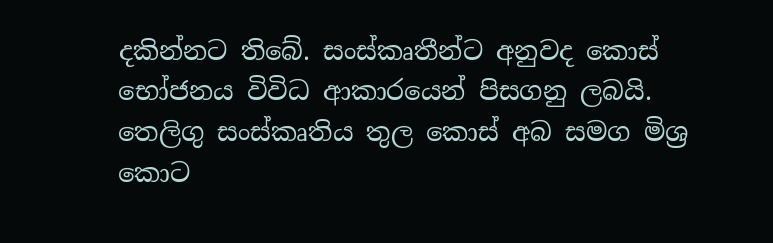දකින්නට තිබේ. සංස්කෘතීන්ට අනුවද කොස් භෝජනය විවිධ ආකාරයෙන් පිසගනු ලබයි. තෙලිගු සංස්කෘතිය තුල කොස් අබ සමග මිශ්‍ර කොට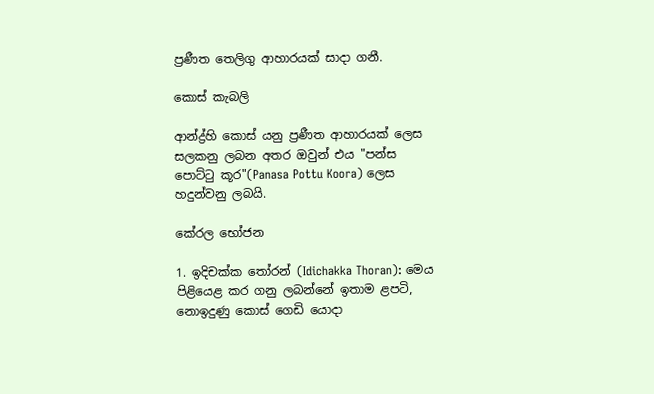ප්‍රණීත තෙලිගු ආහාරයක් සාදා ගනී.

කොස් කැබලි

ආන්ද්‍ර්හි කොස් යනු ප්‍රණීත ආහාරයක් ලෙස සලකනු ලබන අතර ඔවුන් එය "පන්ස පොට්ටු කූර"(Panasa Pottu Koora) ලෙස හදුන්වනු ලබයි.

කේරල භෝජන

1. ඉදිචක්ක තෝරන් (Idichakka Thoran): මෙය පිළියෙළ කර ගනු ලබන්නේ ඉතාම ළපටි, නොඉදුණු කොස් ගෙඩි යොදා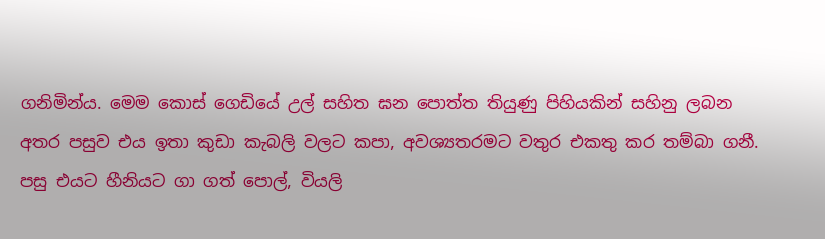ගනිමින්ය. මෙම කොස් ගෙඩියේ උල් සහිත ඝන පොත්ත තියුණු පිහියකින් සහිනු ලබන අතර පසුව එය ඉතා කුඩා කැබලි වලට කපා, අවශ්‍යතරමට වතුර එකතු කර තම්බා ගනී. පසු එයට හීනියට ගා ගත් පොල්, වියලි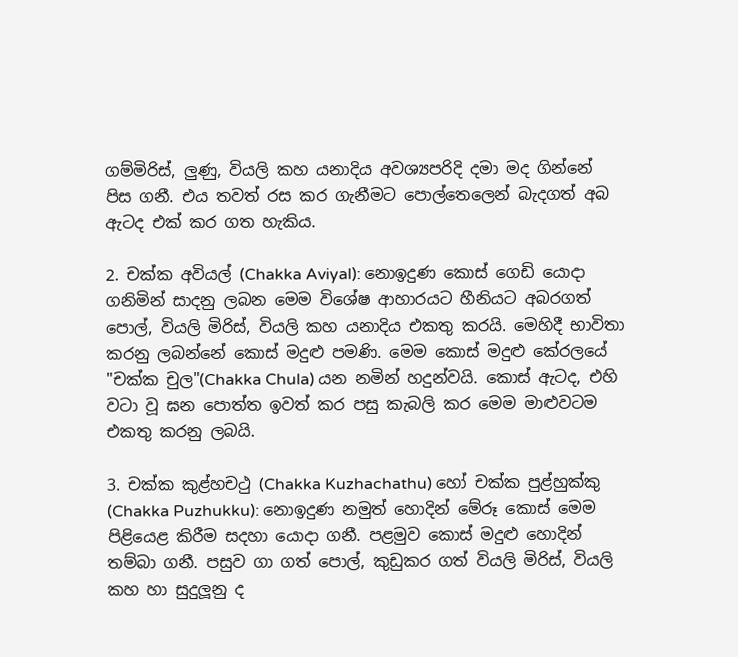ගම්මිරිස්, ලුණු, වියලි කහ යනාදිය අවශ්‍යපරිදි දමා මද ගින්නේ පිස ගනී. එය තවත් රස කර ගැනීමට පොල්තෙලෙන් බැදගත් අබ ඇටද එක් කර ගත හැකිය.

2. චක්ක අවියල් (Chakka Aviyal): නොඉදුණ කොස් ගෙඩි යොදා ගනිමින් සාදනු ලබන මෙම විශේෂ ආහාරයට හීනියට අබරගත් පොල්, වියලි මිරිස්, වියලි කහ යනාදිය එකතු කරයි. මෙහිදී භාවිතා කරනු ලබන්නේ කොස් මදුළු පමණි. මෙම කොස් මදුළු කේරලයේ "චක්ක චුල"(Chakka Chula) යන නමින් හදුන්වයි. කොස් ඇටද, එහි වටා වූ ඝන පොත්ත ඉවත් කර පසු කැබලි කර මෙම මාළුවටම එකතු කරනු ලබයි.

3. චක්ක කුළ්හචථු (Chakka Kuzhachathu) හෝ චක්ක පුළ්හුක්කු (Chakka Puzhukku): නොඉදුණ නමුත් හොදින් මේරූ කොස් මෙම පිළියෙළ කිරීම සදහා යොදා ගනී. පළමුව කොස් මදුළු හොදින් තම්බා ගනී. පසුව ගා ගත් පොල්, කුඩුකර ගත් වියලි මිරිස්, වියලි කහ හා සුදුලූනු ද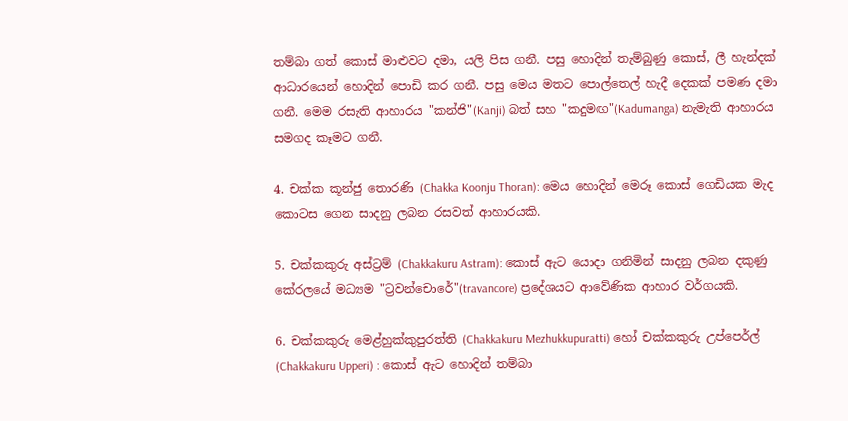තම්බා ගත් කොස් මාළුවට දමා, යලි පිස ගනී. පසු හොදින් තැම්බුණු කොස්, ලී හැන්දක් ආධාරයෙන් හොදින් පොඩි කර ගනී. පසු මෙය මතට පොල්තෙල් හැදී දෙකක් පමණ දමා ගනී. මෙම රසැති ආහාරය "කන්ජි"(Kanji) බත් සහ "කදුමඟ"(Kadumanga) නැමැති ආහාරය සමගද කෑමට ගනී.

4. චක්ක කූන්ජු තොරණි (Chakka Koonju Thoran): මෙය හොදින් මෙරූ කොස් ගෙඩියක මැද කොටස ගෙන සාදනු ලබන රසවත් ආහාරයකි.

5. චක්කකුරු අස්ට්‍රම් (Chakkakuru Astram): කොස් ඇට යොදා ගනිමින් සාදනු ලබන දකුණු කේරලයේ මධ්‍යම "ට්‍රවන්චොරේ"(travancore) ප්‍රදේශයට ආවේණික ආහාර වර්ගයකි.

6. චක්කකුරු මෙළ්හුක්කුපුරත්ති (Chakkakuru Mezhukkupuratti) හෝ චක්කකුරු උප්පෙර්ල් (Chakkakuru Upperi) : කොස් ඇට හොදින් තම්බා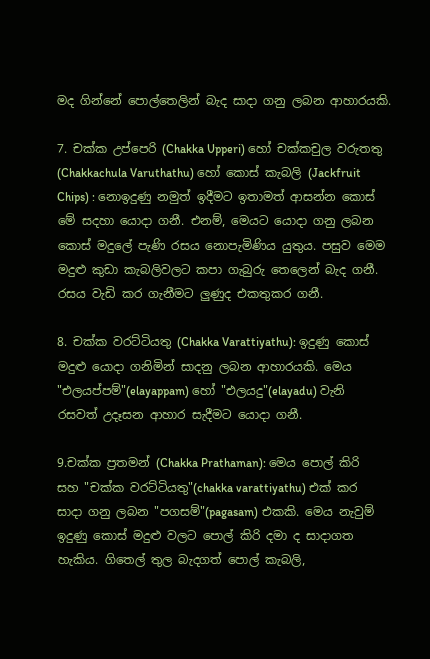මද ගින්නේ පොල්තෙලින් බැද සාදා ගනු ලබන ආහාරයකි.

7. චක්ක උප්පෙරි (Chakka Upperi) හෝ චක්කචුල වරුතතු (Chakkachula Varuthathu) හෝ කොස් කැබලි (Jackfruit Chips) : නොඉදුණු නමුත් ඉදීමට ඉතාමත් ආසන්න කොස් මේ සදහා යොදා ගනී. එනම්, මෙයට යොදා ගනු ලබන කොස් මදුලේ පැණි රසය නොපැමිණිය යුතුය. පසුව මෙම මදුළු කුඩා කැබලිවලට කපා ගැබුරු තෙලෙන් බැද ගනී. රසය වැඩි කර ගැනීමට ලුණුද එකතුකර ගනී.

8. චක්ක වරට්ටියතු (Chakka Varattiyathu): ඉදුණු කොස් මදුළු යොදා ගනිමින් සාදනු ලබන ආහාරයකි. මෙය "එලයප්පම්"(elayappam) හෝ "එලයදු"(elayadu) වැනි රසවත් උදෑසන ආහාර සැදීමට යොදා ගනී.

9.චක්ක ප්‍රතමන් (Chakka Prathaman): මෙය පොල් කිරි සහ "චක්ක වරට්ටියතු"(chakka varattiyathu) එක් කර සාදා ගනු ලබන "පගසම්"(pagasam) එකකි. මෙය නැවුම් ඉදුණු කොස් මදුළු වලට පොල් කිරි දමා ද සාදාගත හැකිය. ගිතෙල් තුල බැදගත් පොල් කැබලි,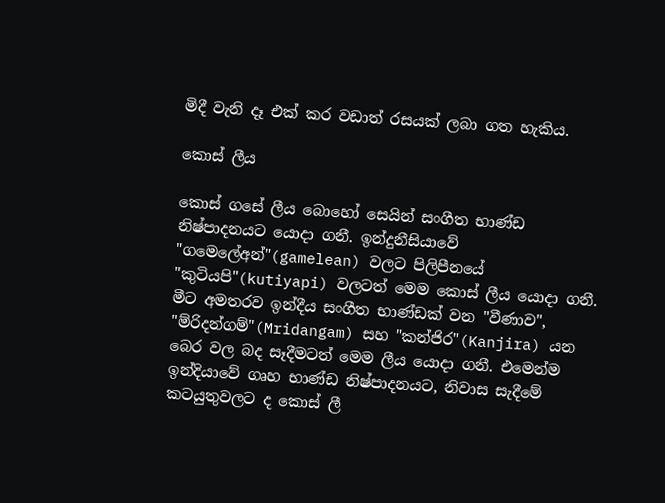මිදී වැනි දෑ එක් කර වඩාත් රසයක් ලබා ගත හැකිය.

කොස් ලීය

කොස් ගසේ ලීය බොහෝ සෙයින් සංගීත භාණ්ඩ නිෂ්පාදනයට යොදා ගනී. ඉන්දුනීසියාවේ "ගමෙලේඅන්"(gamelean) වලට පිලිපීනයේ "කුටියපි"(kutiyapi) වලටත් මෙම කොස් ලීය යොදා ගනී. මීට අමතරව ඉන්දීය සංගීත භාණ්ඩක් වන "වීණාව", "ම්රිදන්ගම්"(Mridangam) සහ "කන්ජිර"(Kanjira) යන බෙර වල බද සෑදීමටත් මෙම ලීය යොදා ගනී. එමෙන්ම ඉන්දියාවේ ගෘහ භාණ්ඩ නිෂ්පාදනයට, නිවාස සැදීමේ කටයුතුවලට ද කොස් ලී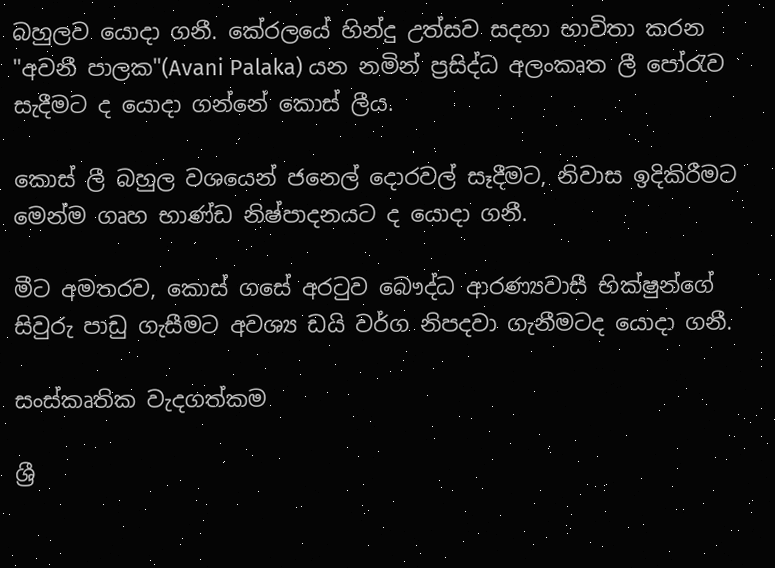බහුලව යොදා ගනී. කේරලයේ හින්දු උත්සව සදහා භාවිතා කරන "අවනී පාලක"(Avani Palaka) යන නමින් ප්‍රසිද්ධ අලංකෘත ලී පෝරැව සැදීමට ද යොදා ගන්නේ කොස් ලීය.

කොස් ලී බහුල වශයෙන් ජනෙල් දොරවල් සෑදීමට, නිවාස ඉදිකිරීමට මෙන්ම ගෘහ භාණ්ඩ නිෂ්පාදනයට ද යොදා ගනී.

මීට අමතරව, කොස් ගසේ අරටුව බෞද්ධ ආරණ්‍යවාසී භික්ෂුන්ගේ සිවුරු පාඩු ගැසීමට අවශ්‍ය ඩයි වර්ග නිපදවා ගැනීමටද යොදා ගනී.

සංස්කෘතික වැදගත්කම

ශ්‍රී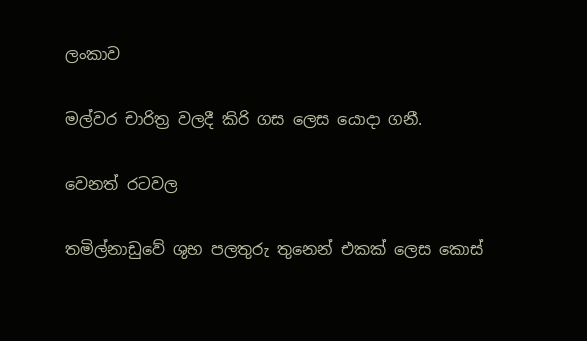ලංකාව

මල්වර චාරිත්‍ර වලදී කිරි ගස ලෙස යොදා ගනී.

වෙනත් රටවල

තමිල්නාඩුවේ ශුභ පලතුරු තුනෙන් එකක් ලෙස කොස්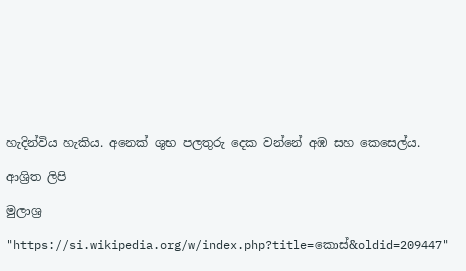හැදින්විය හැකිය. අනෙක් ශුභ පලතුරු දෙක වන්නේ අඹ සහ කෙසෙල්ය.

ආශ්‍රිත ලිපි

මුලාශ්‍ර

"https://si.wikipedia.org/w/index.php?title=කොස්&oldid=209447"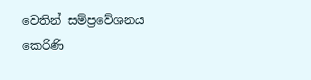වෙතින් සම්ප්‍රවේශනය කෙරිණි